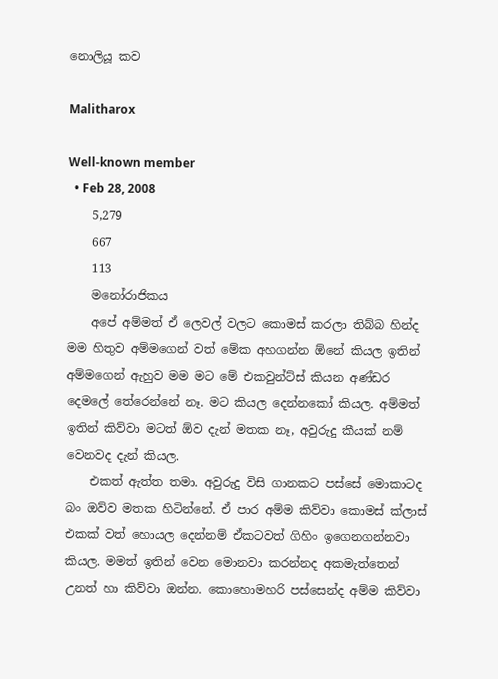නොලියූ කව

Malitharox

Well-known member
  • Feb 28, 2008
    5,279
    667
    113
    මනෝරාජිකය
    අපේ අම්මත් ඒ ලෙවල් වලට කොමස් කරලා තිබ්බ හින්ද මම හිතුව අම්මගෙන් වත් මේක අහගන්න ඕනේ කියල ඉතින් අම්මගෙන් ඇහුව මම මට මේ එකවුන්ට්ස් කියන අණ්ඩර දෙමලේ තේරෙන්නේ නෑ. මට කියල දෙන්නකෝ කියල. අම්මත් ඉතින් කිව්වා මටත් ඕව දැන් මතක නෑ, අවුරුදු කීයක් නම් වෙනවද දැන් කියල.
    එකත් ඇත්ත තමා. අවුරුදු විසි ගානකට පස්සේ මොකාටද බං ඔව්ව මතක හිටින්නේ. ඒ පාර අම්ම කිව්වා කොමස් ක්ලාස් එකක් වත් හොයල දෙන්නම් ඒකටවත් ගිහිං ඉගෙනගන්නවා කියල. මමත් ඉතින් වෙන මොනවා කරන්නද අකමැත්තෙන් උනත් හා කිව්වා ඔන්න. කොහොමහරි පස්සෙන්ද අම්ම කිව්වා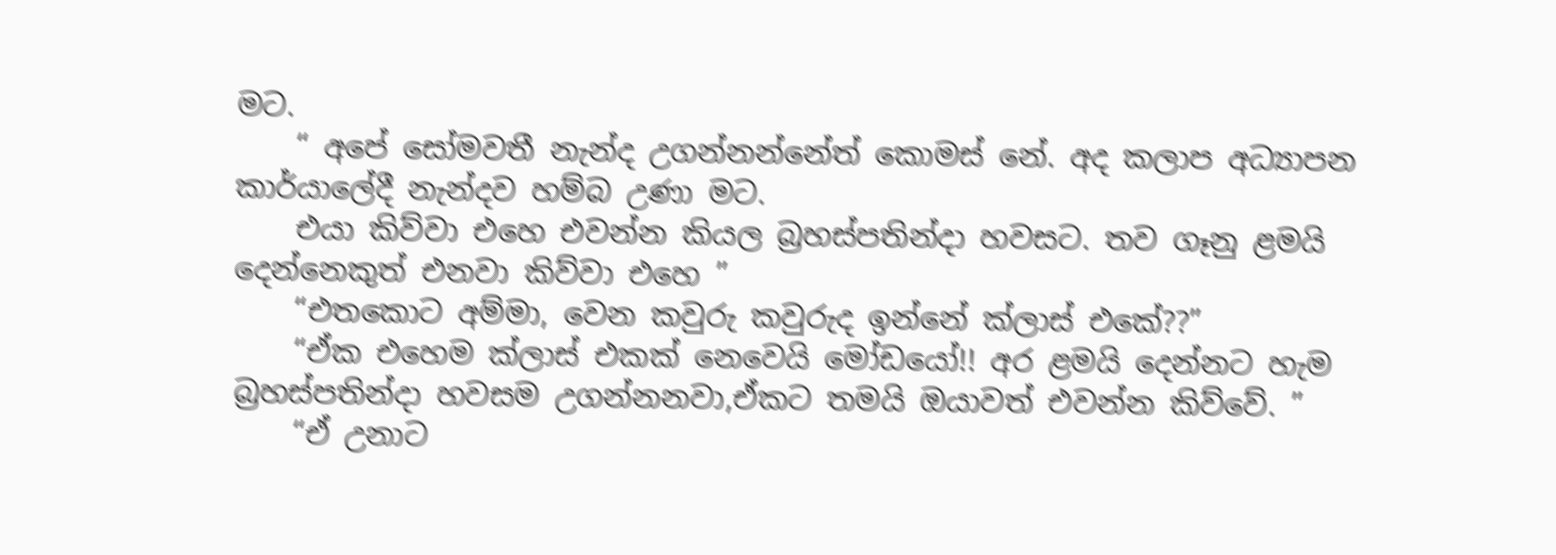මට.
    “ අපේ සෝමවතී නැන්ද උගන්නන්නේත් කොමස් නේ. අද කලාප අධ්‍යාපන කාර්යාලේදී නැන්දව හම්බ උණා මට.
    එයා කිව්වා එහෙ එවන්න කියල බ්‍රහස්පතින්දා හවසට. තව ගෑනු ළමයි දෙන්නෙකුත් එනවා කිව්වා එහෙ ”
    “එතකොට අම්මා, වෙන කවුරු කවුරුද ඉන්නේ ක්ලාස් එකේ??”
    “ඒක එහෙම ක්ලාස් එකක් නෙවෙයි මෝඩයෝ!! අර ළමයි දෙන්නට හැම බ්‍රහස්පතින්දා හවසම උගන්නනවා,ඒකට තමයි ඔයාවත් එවන්න කිව්වේ. ”
    “ඒ උනාට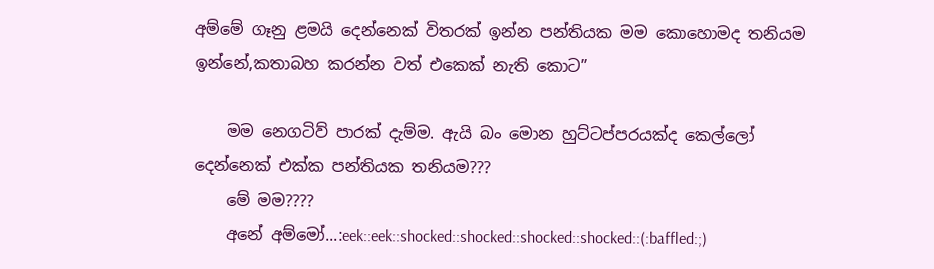අම්මේ ගෑනු ළමයි දෙන්නෙක් විතරක් ඉන්න පන්තියක මම කොහොමද තනියම ඉන්නේ,කතාබහ කරන්න වත් එකෙක් නැති කොට”

    මම නෙගටිව් පාරක් දැම්ම. ඇයි බං මොන හුට්ටප්පරයක්ද කෙල්ලෝ දෙන්නෙක් එක්ක පන්තියක තනියම???
    මේ මම????
    අනේ අම්මෝ...:eek::eek::shocked::shocked::shocked::shocked::(:baffled:;)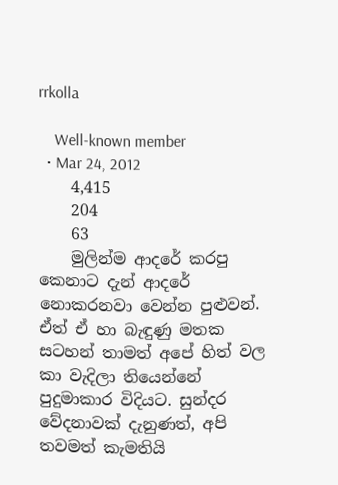rrkolla

    Well-known member
  • Mar 24, 2012
    4,415
    204
    63
    මුලින්ම ආදරේ කරපු කෙනාට දැන් ආදරේ නොකරනවා වෙන්න පුළුවන්. ඒත් ඒ හා බැඳුණු මතක සටහන් තාමත් අපේ හිත් වල කා වැදිලා තියෙන්නේ පුදුමාකාර විදියට. සුන්දර වේදනාවක් දැනුණත්, අපි තවමත් කැමතියි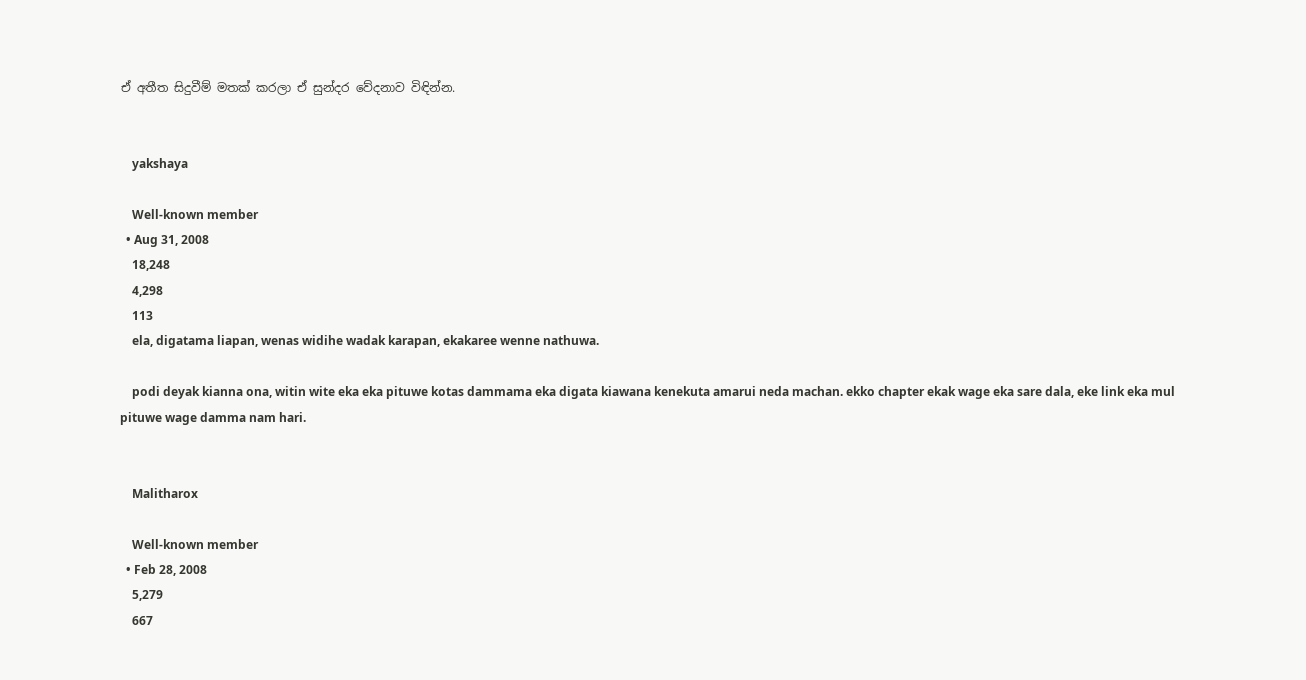ඒ අතීත සිදුවීම් මතක් කරලා ඒ සුන්දර වේදනාව විඳින්න.


    yakshaya

    Well-known member
  • Aug 31, 2008
    18,248
    4,298
    113
    ela, digatama liapan, wenas widihe wadak karapan, ekakaree wenne nathuwa.

    podi deyak kianna ona, witin wite eka eka pituwe kotas dammama eka digata kiawana kenekuta amarui neda machan. ekko chapter ekak wage eka sare dala, eke link eka mul pituwe wage damma nam hari.


    Malitharox

    Well-known member
  • Feb 28, 2008
    5,279
    667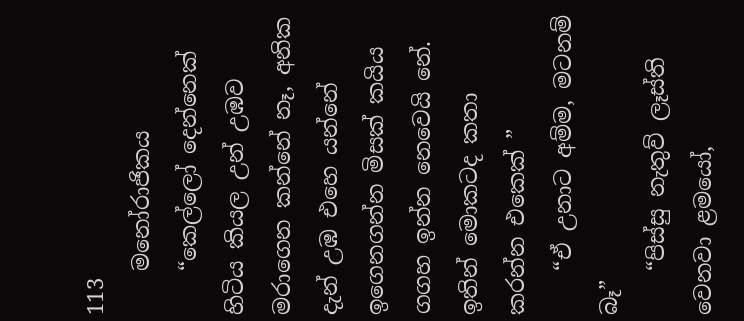113
    මනෝරාජිකය
    “කෙල්ලෝ දෙන්නෙක් හිටිය කියල උන් උඹව මරාගෙන කන්නේ නෑ, අනික දැන් උඹ එහෙ යන්නේ ඉගෙනගන්න මිසක් කයිය ගගහ ඉන්න නෙවෙයි නේ. ඉතින් මොකටද කතා කරන්න එකෙක් ”
    “ඒ උනාට අම්ම, මටනම් බෑ”
    “පිස්සු නැතුව් ලෑස්ති වෙනවා ළමයෝ,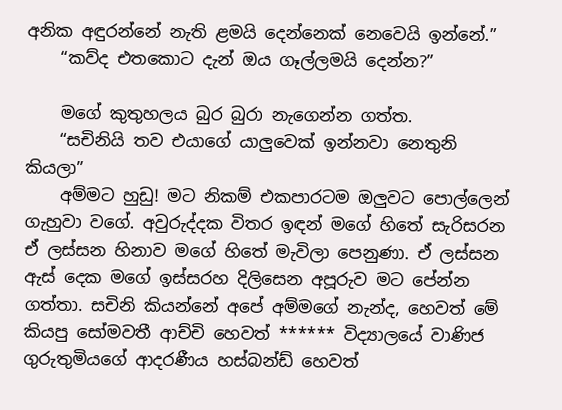අනික අඳුරන්නේ නැති ළමයි දෙන්නෙක් නෙවෙයි ඉන්නේ.”
    “කව්ද එතකොට දැන් ඔය ගෑල්ලමයි දෙන්න?”

    මගේ කුතුහලය බුර බුරා නැගෙන්න ගත්ත.
    “සචිනියි තව එයාගේ යාලුවෙක් ඉන්නවා නෙතුනි කියලා”
    අම්මට හුඩු! මට නිකම් එකපාරටම ඔලුවට පොල්ලෙන් ගැහුවා වගේ. අවුරුද්දක විතර ඉඳන් මගේ හිතේ සැරිසරන ඒ ලස්සන හිනාව මගේ හිතේ මැවිලා පෙනුණා. ඒ ලස්සන ඇස් දෙක මගේ ඉස්සරහ දිලිසෙන අපූරුව මට පේන්න ගත්තා. සචිනි කියන්නේ අපේ අම්මගේ නැන්ද, හෙවත් මේ කියපු සෝමවතී ආච්චි හෙවත් ****** විද්‍යාලයේ වාණිජ ගුරුතුමියගේ ආදරණීය හස්බන්ඩ් හෙවත්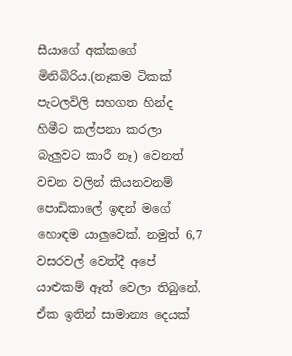සීයාගේ අක්කගේ මිනිබිරිය.(නෑකම ටිකක් පැටලවිලි සහගත හින්ද හිමීට කල්පනා කරලා බැලුවට කාරී නෑ) වෙනත් වචන වලින් කියනවනම් පොඩිකාලේ ඉඳන් මගේ හොඳම යාලුවෙක්. නමුත් 6,7 වසරවල් වෙත්දී අපේ යාළුකම් ඈත් වෙලා තිබුනේ. ඒක ඉතින් සාමාන්‍ය දෙයක්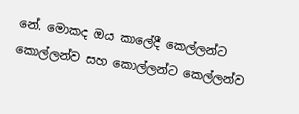නේ. මොකද ඔය කාලේදී කෙල්ලන්ට කොල්ලන්ව සහ කොල්ලන්ට කෙල්ලන්ව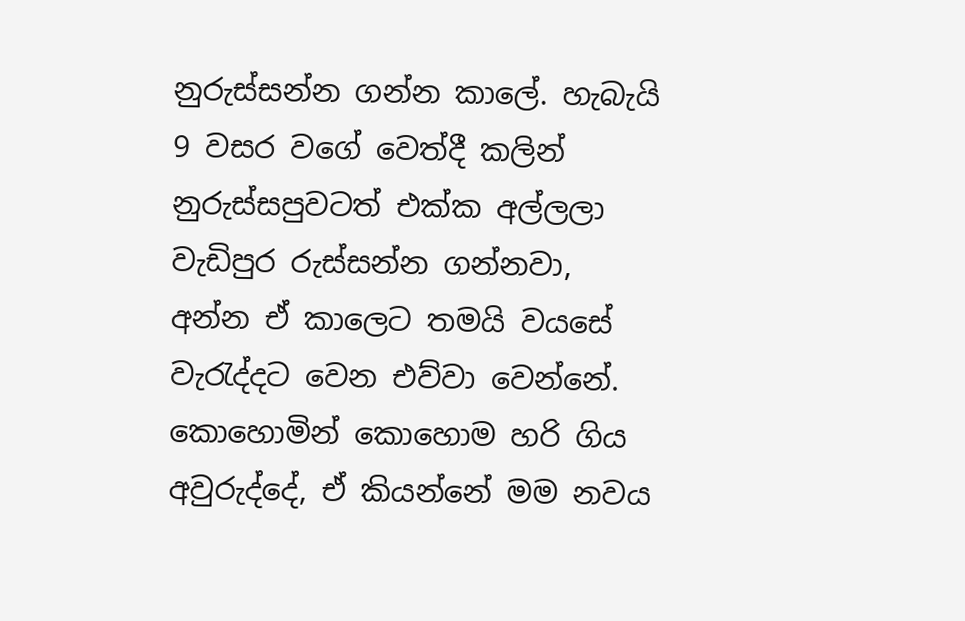නුරුස්සන්න ගන්න කාලේ. හැබැයි 9 වසර වගේ වෙත්දී කලින් නුරුස්සපුවටත් එක්ක අල්ලලා වැඩිපුර රුස්සන්න ගන්නවා, අන්න ඒ කාලෙට තමයි වයසේ වැරැද්දට වෙන එව්වා වෙන්නේ. කොහොමින් කොහොම හරි ගිය අවුරුද්දේ, ඒ කියන්නේ මම නවය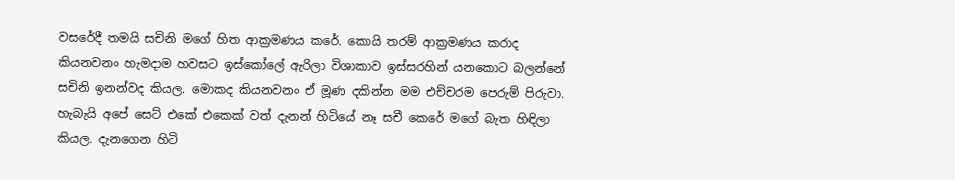වසරේදී තමයි සචිනි මගේ හිත ආක්‍රමණය කරේ. කොයි තරම් ආක්‍රමණය කරාද කියනවනං හැමදාම හවසට ඉස්කෝලේ ඇරිලා විශාකාව ඉස්සරහින් යනකොට බලන්නේ සචිනි ඉනන්වද කියල. මොකද කියනවනං ඒ මූණ දකින්න මම එච්චරම පෙරුම් පිරුවා. හැබැයි අපේ සෙට් එකේ එකෙක් වත් දැනන් හිටියේ නෑ සචී කෙරේ මගේ බැත හිඳිලා කියල. දැනගෙන හිටි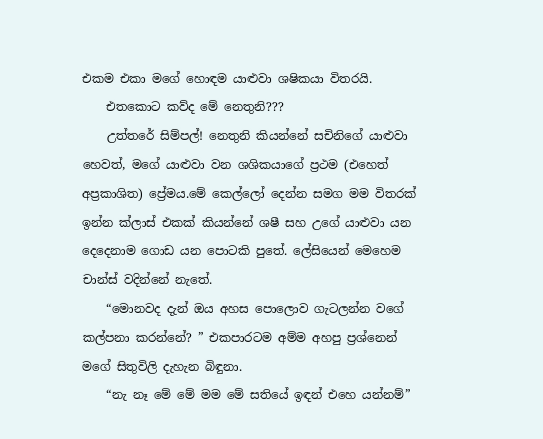එකම එකා මගේ හොඳම යාළුවා ශෂිකයා විතරයි.
    එතකොට කව්ද මේ නෙතුනි???
    උත්තරේ සිම්පල්! නෙතුනි කියන්නේ සචිනිගේ යාළුවා හෙවත්, මගේ යාළුවා වන ශශිකයාගේ ප්‍රථම (එහෙත් අප්‍රකාශිත) ප්‍රේමය.මේ කෙල්ලෝ දෙන්න සමග මම විතරක් ඉන්න ක්ලාස් එකක් කියන්නේ ශෂී සහ උගේ යාළුවා යන දෙදෙනාම ගොඩ යන පොටකි පුතේ. ලේසියෙන් මෙහෙම චාන්ස් වදින්නේ නැතේ.
    “මොනවද දැන් ඔය අහස පොලොව ගැටලන්න වගේ කල්පනා කරන්නේ? ” එකපාරටම අම්ම අහපු ප්‍රශ්නෙන් මගේ සිතුවිලි දැහැන බිඳුනා.
    “නැ නෑ මේ මේ මම මේ සතියේ ඉඳන් එහෙ යන්නම්”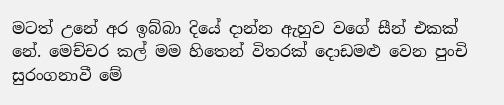මටත් උනේ අර ඉබ්බා දියේ දාන්න ඇහුව වගේ සීන් එකක් නේ. මෙච්චර කල් මම හිතෙන් විතරක් දොඩමළු වෙන පුංචි සුරංගනාවී මේ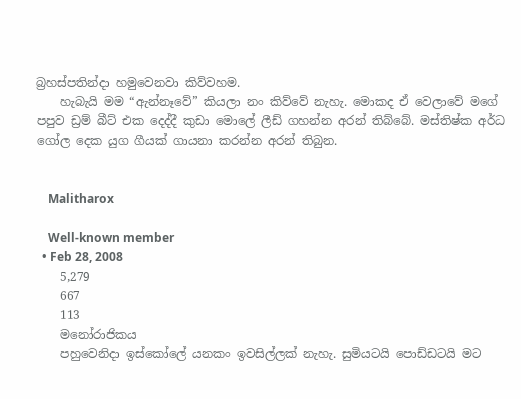බ්‍රහස්පතින්දා හමුවෙනවා කිව්වහම.
    හැබැයි මම “ඇන්නෑවේ” කියලා නං කිව්වේ නැහැ. මොකද ඒ වෙලාවේ මගේ පපුව ඩ්‍රම් බීට් එක දෙද්දී කුඩා මොලේ ලීඩ් ගහන්න අරන් තිබ්බේ. මස්තිෂ්ක අර්ධ ගෝල දෙක යුග ගීයක් ගායනා කරන්න අරන් තිබුන.


    Malitharox

    Well-known member
  • Feb 28, 2008
    5,279
    667
    113
    මනෝරාජිකය
    පහුවෙනිදා ඉස්කෝලේ යනකං ඉවසිල්ලක් නැහැ. සුමියටයි පොඩ්ඩටයි මට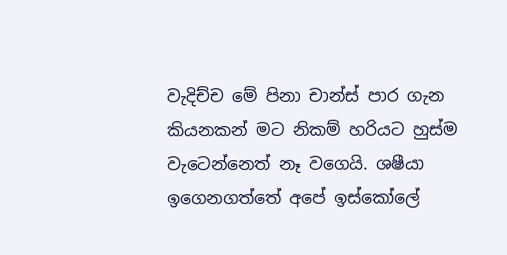වැදිච්ච මේ පිනා චාන්ස් පාර ගැන කියනකන් මට නිකම් හරියට හුස්ම වැටෙන්නෙත් නෑ වගෙයි. ශෂීයා ඉගෙනගත්තේ අපේ ඉස්කෝලේ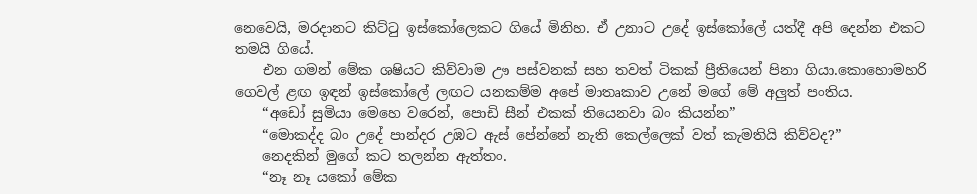නෙවෙයි, මරදානට කිට්ටු ඉස්කෝලෙකට ගියේ මිනිහ. ඒ උනාට උදේ ඉස්කෝලේ යත්දී අපි දෙන්න එකට තමයි ගියේ.
    එන ගමන් මේක ශෂියට කිව්වාම ඌ පස්වනක් සහ තවත් ටිකක් ප්‍රීතියෙන් පිනා ගියා.කොහොමහරි ගෙවල් ළඟ ඉඳන් ඉස්කෝලේ ලඟට යනකම්ම අපේ මාතෘකාව උනේ මගේ මේ අලුත් පංතිය.
    “අඩෝ සුමියා මෙහෙ වරෙන්, පොඩි සීන් එකක් තියෙනවා බං කියන්න”
    “මොකද්ද බං උදේ පාන්දර උඹට ඇස් පේන්නේ නැති කෙල්ලෙක් වත් කැමතියි කිව්වද?”
    නෙදකින් මුගේ කට තලන්න ඇත්තං.
    “නෑ නෑ යකෝ මේක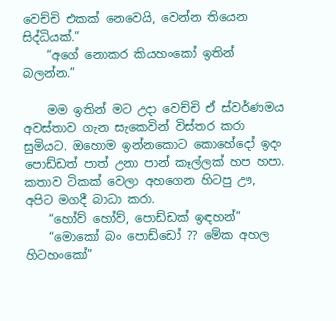වෙච්චි එකක් නෙවෙයි, වෙන්න තියෙන සිද්ධියක්.”
    “අගේ නොකර කියහංකෝ ඉතින් බලන්න.”

    මම ඉතින් මට උදා වෙච්චි ඒ ස්වර්ණමය අවස්තාව ගැන සැකෙවින් විස්තර කරා සුමියට. ඔහොම ඉන්නකොට කොහේදෝ ඉදං පොඩ්ඩත් පාත් උනා පාන් කෑල්ලක් හප හපා. කතාව ටිකක් වෙලා අහගෙන හිටපු ඌ, අපිට මගදී බාධා කරා.
    “හෝව් හෝව්, පොඩ්ඩක් ඉඳහන්”
    “මොකෝ බං පොඩ්ඩෝ ?? මේක අහල හිටහංකෝ”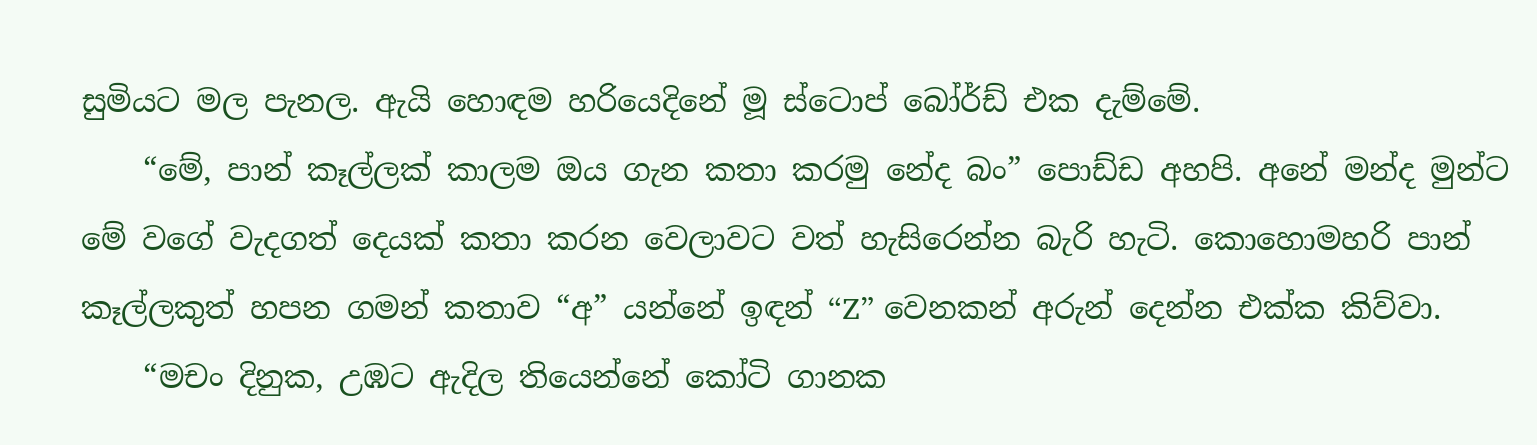සුමියට මල පැනල. ඇයි හොඳම හරියෙදිනේ මූ ස්ටොප් බෝර්ඩ් එක දැම්මේ.
    “මේ, පාන් කෑල්ලක් කාලම ඔය ගැන කතා කරමු නේද බං” පොඩ්ඩ අහපි. අනේ මන්ද මුන්ට මේ වගේ වැදගත් දෙයක් කතා කරන වෙලාවට වත් හැසිරෙන්න බැරි හැටි. කොහොමහරි පාන් කෑල්ලකුත් හපන ගමන් කතාව “අ” යන්නේ ඉඳන් “Z” වෙනකන් අරුන් දෙන්න එක්ක කිව්වා.
    “මචං දිනුක, උඹට ඇදිල තියෙන්නේ කෝටි ගානක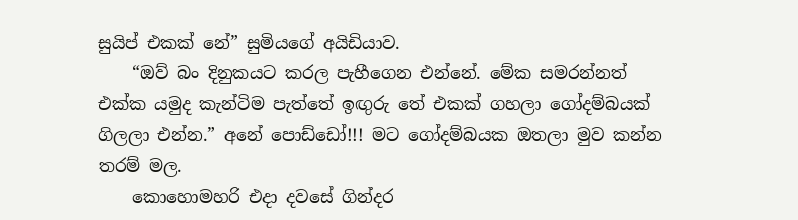සුයිප් එකක් නේ” සුමියගේ අයිඩියාව.
    “ඔව් බං දිනුකයට කරල පැහීගෙන එන්නේ. මේක සමරන්නත් එක්ක යමුද කැන්ටිම පැත්තේ ඉඟුරු තේ එකක් ගහලා ගෝදම්බයක් ගිලලා එන්න.” අනේ පොඩ්ඩෝ!!! මට ගෝදම්බයක ඔතලා මුව කන්න තරම් මල.
    කොහොමහරි එදා දවසේ ගින්දර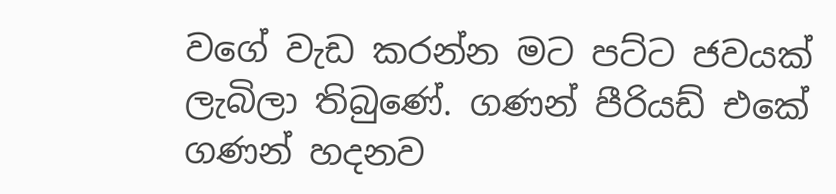වගේ වැඩ කරන්න මට පට්ට ජවයක් ලැබිලා තිබුණේ. ගණන් පීරියඩ් එකේ ගණන් හදනව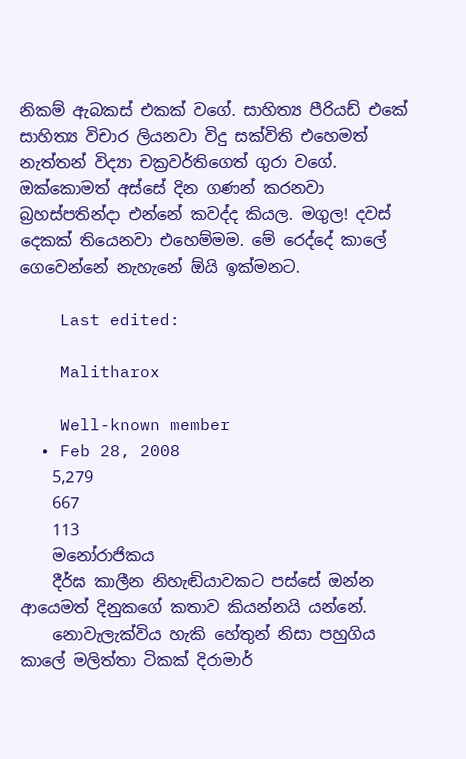නිකම් ඇබකස් එකක් වගේ. සාහිත්‍ය පීරියඩ් එකේ සාහිත්‍ය විචාර ලියනවා විදු සක්විති එහෙමත් නැත්තන් විද්‍යා චක්‍රවර්තිගෙත් ගුරා වගේ. ඔක්කොමත් අස්සේ දින ගණන් කරනවා බ්‍රහස්පතින්දා එන්නේ කවද්ද කියල. මගුල! දවස් දෙකක් තියෙනවා එහෙම්මම. මේ රෙද්දේ කාලේ ගෙවෙන්නේ නැහැනේ ඕයි ඉක්මනට.

    Last edited:

    Malitharox

    Well-known member
  • Feb 28, 2008
    5,279
    667
    113
    මනෝරාජිකය
    දීර්ඝ කාලීන නිහැඬියාවකට පස්සේ ඔන්න ආයෙමත් දිනුකගේ කතාව කියන්නයි යන්නේ.
    නොවැලැක්විය හැකි හේතුන් නිසා පහුගිය කාලේ මලිත්තා ටිකක් දිරාමාර්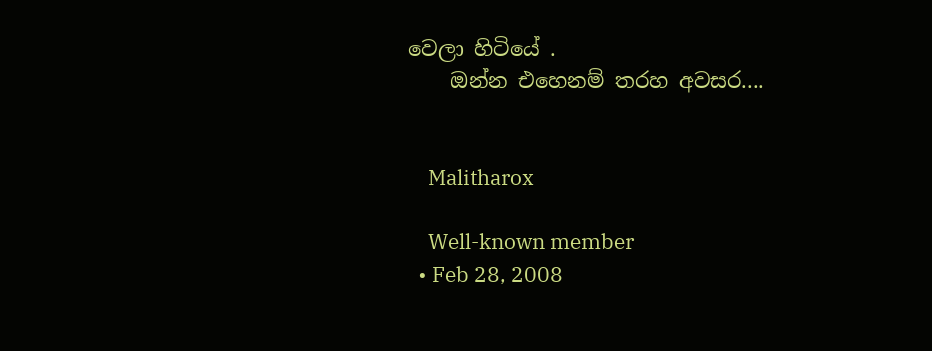වෙලා හිටියේ .
    ඔන්න එහෙනම් තරහ අවසර....


    Malitharox

    Well-known member
  • Feb 28, 2008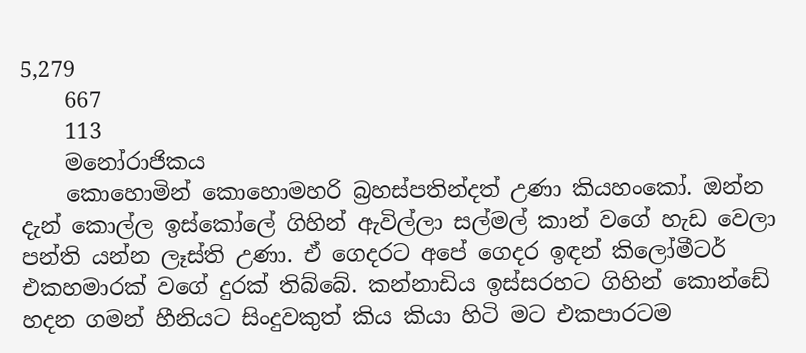5,279
    667
    113
    මනෝරාජිකය
    කොහොමින් කොහොමහරි බ්‍රහස්පතින්දත් උණා කියහංකෝ. ඔන්න දැන් කොල්ල ඉස්කෝලේ ගිහින් ඇවිල්ලා සල්මල් කාන් වගේ හැඩ වෙලා පන්ති යන්න ලෑස්ති උණා. ඒ ගෙදරට අපේ ගෙදර ඉඳන් කිලෝමීටර් එකහමාරක් වගේ දුරක් තිබ්බේ. කන්නාඩිය ඉස්සරහට ගිහින් කොන්ඩේ හදන ගමන් හීනියට සිංදුවකුත් කිය කියා හිටි මට එකපාරටම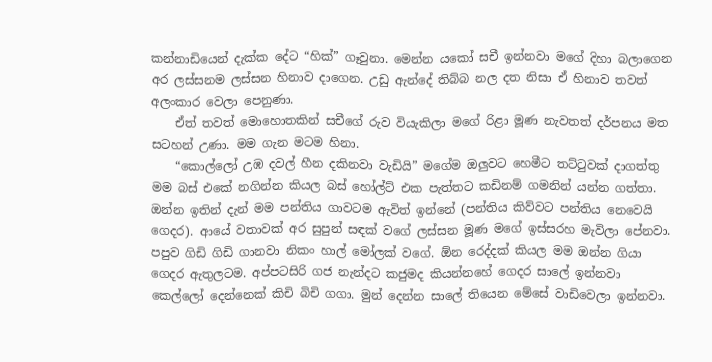කන්නාඩියෙන් දැක්ක දේට “හික්” ගෑවුනා. මෙන්න යකෝ සචී ඉන්නවා මගේ දිහා බලාගෙන අර ලස්සනම ලස්සන හිනාව දාගෙන. උඩු ඇන්දේ තිබ්බ නල දත නිසා ඒ හිනාව තවත් අලංකාර වෙලා පෙනුණා.
    ඒත් තවත් මොහොතකින් සචීගේ රුව වියැකිලා මගේ රිළා මූණ නැවතත් දර්පනය මත සටහන් උණා. මම ගැන මටම හිනා.
    “කොල්ලෝ උඹ දවල් හීන දකිනවා වැඩියි” මගේම ඔලුවට හෙමීට තට්ටුවක් දාගත්තු මම බස් එකේ නගින්න කියල බස් හෝල්ට් එක පැත්තට කඩිනම් ගමනින් යන්න ගත්තා. ඔන්න ඉතින් දැන් මම පන්තිය ගාවටම ඇවිත් ඉන්නේ (පන්තිය කිව්වට පන්තිය නෙවෙයි ගෙදර). ආයේ වතාවක් අර සුපුන් සඳක් වගේ ලස්සන මූණ මගේ ඉස්සරහ මැවිලා පේනවා. පපුව ගිඩි ගිඩි ගානවා නිකං හාල් මෝලක් වගේ. ඕන රෙද්දක් කියල මම ඔන්න ගියා ගෙදර ඇතුලටම. අප්පටසිරි ගජ නැන්දට කජුමද කියන්නහේ ගෙදර සාලේ ඉන්නවා කෙල්ලෝ දෙන්නෙක් කිචි බිචි ගගා. මුන් දෙන්න සාලේ තියෙන මේසේ වාඩිවෙලා ඉන්නවා.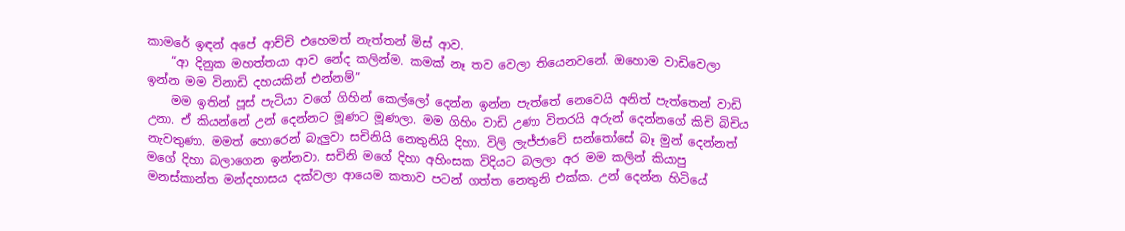කාමරේ ඉඳන් අපේ ආච්චි එහෙමත් නැත්තන් මිස් ආව.
    “ආ දිනුක මහත්තයා ආව නේද කලින්ම. කමක් නෑ තව වෙලා තියෙනවනේ. ඔහොම වාඩිවෙලා ඉන්න මම විනාඩි දහයකින් එන්නම්”
    මම ඉතින් පූස් පැටියා වගේ ගිහින් කෙල්ලෝ දෙන්න ඉන්න පැත්තේ නෙවෙයි අනිත් පැත්තෙන් වාඩි උනා. ඒ කියන්නේ උන් දෙන්නට මූණට මූණලා. මම ගිහිං වාඩි උණා විතරයි අරුන් දෙන්නගේ කිචි බිචිය නැවතුණා. මමත් හොරෙන් බැලුවා සචිනියි නෙතුනියි දිහා. විලි ලැජ්ජාවේ සන්තෝසේ බෑ මුන් දෙන්නත් මගේ දිහා බලාගෙන ඉන්නවා. සචිනි මගේ දිහා අහිංසක විදියට බලලා අර මම කලින් කියාපු මනස්කාන්ත මන්දහාසය දක්වලා ආයෙම කතාව පටන් ගත්ත නෙතුනි එක්ක. උන් දෙන්න හිටියේ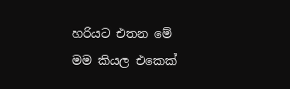හරියට එතන මේ මම කියල එකෙක්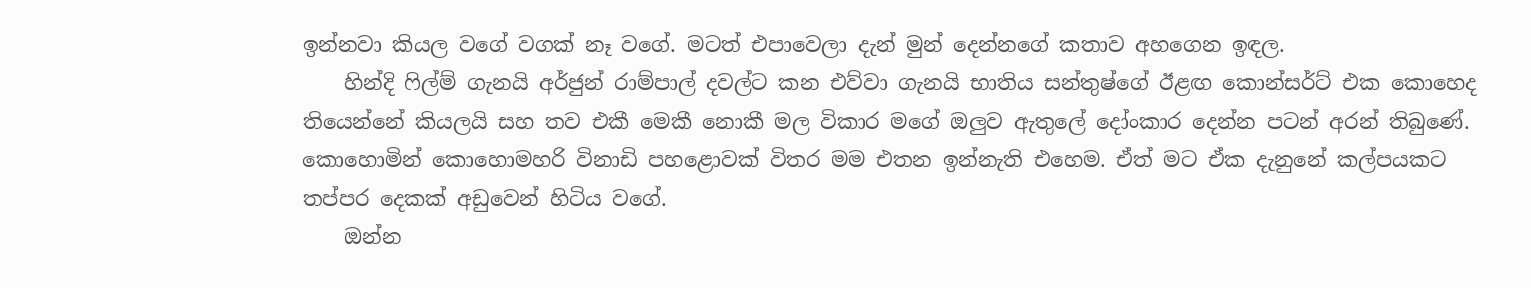ඉන්නවා කියල වගේ වගක් නෑ වගේ. මටත් එපාවෙලා දැන් මුන් දෙන්නගේ කතාව අහගෙන ඉඳල.
    හින්දි ෆිල්ම් ගැනයි අර්ජුන් රාම්පාල් දවල්ට කන එව්වා ගැනයි භාතිය සන්තුෂ්ගේ ඊළඟ කොන්සර්ට් එක කොහෙද තියෙන්නේ කියලයි සහ තව එකී මෙකී නොකී මල විකාර මගේ ඔලුව ඇතුලේ දෝංකාර දෙන්න පටන් අරන් තිබුණේ. කොහොමින් කොහොමහරි විනාඩි පහළොවක් විතර මම එතන ඉන්නැති එහෙම. ඒත් මට ඒක දැනුනේ කල්පයකට තප්පර දෙකක් අඩුවෙන් හිටිය වගේ.
    ඔන්න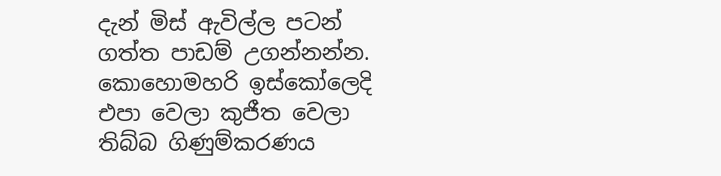දැන් මිස් ඇවිල්ල පටන් ගත්ත පාඩම් උගන්නන්න. කොහොමහරි ඉස්කෝලෙදි එපා වෙලා කුජීත වෙලා තිබ්බ ගිණුම්කරණය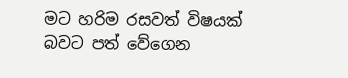මට හරිම රසවත් විෂයක් බවට පත් වේගෙන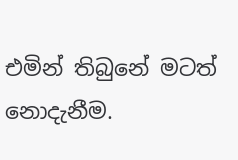එමින් තිබුනේ මටත් නොදැනීම.